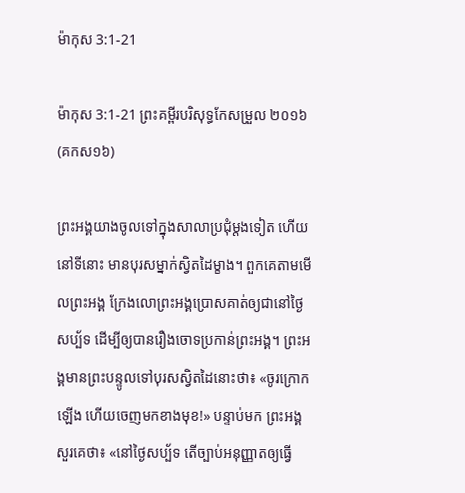ម៉ាកុស 3:1-21

ម៉ាកុស 3:1-21 ព្រះគម្ពីរបរិសុទ្ធកែសម្រួល ២០១៦ (គកស១៦)

ព្រះ‌អង្គយាងចូលទៅក្នុងសាលាប្រជុំម្តងទៀត ហើយនៅទីនោះ មានបុរសម្នាក់ស្វិតដៃម្ខាង។ ពួកគេតាមមើលព្រះ‌អង្គ ក្រែងលោព្រះ‌អង្គប្រោសគាត់ឲ្យជានៅថ្ងៃសប្ប័ទ ដើម្បីឲ្យបានរឿងចោទប្រកាន់ព្រះ‌អង្គ។ ព្រះ‌អង្គមានព្រះបន្ទូលទៅបុរសស្វិតដៃនោះថា៖ «ចូរក្រោកឡើង ហើយចេញមកខាងមុខ!» បន្ទាប់មក ព្រះ‌អង្គសួរគេថា៖ «នៅថ្ងៃសប្ប័ទ តើច្បាប់អនុញ្ញាតឲ្យធ្វើ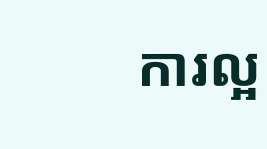ការល្អ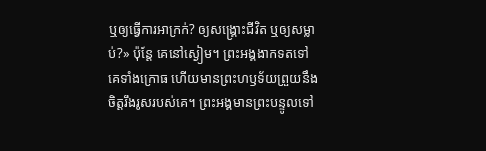ឬឲ្យធ្វើការអាក្រក់? ឲ្យសង្គ្រោះជីវិត ឬឲ្យសម្លាប់?» ប៉ុន្តែ គេនៅស្ងៀម។ ព្រះ‌អង្គងាកទតទៅគេទាំងក្រោធ ហើយមានព្រះ‌ហឫ‌ទ័យព្រួយនឹងចិត្តរឹង‌រូសរបស់គេ។ ព្រះ‌អង្គមានព្រះបន្ទូលទៅ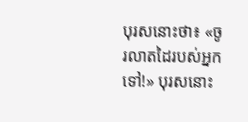បុរសនោះថា៖ «ចូរលាតដៃរបស់អ្នកទៅ!» បុរសនោះ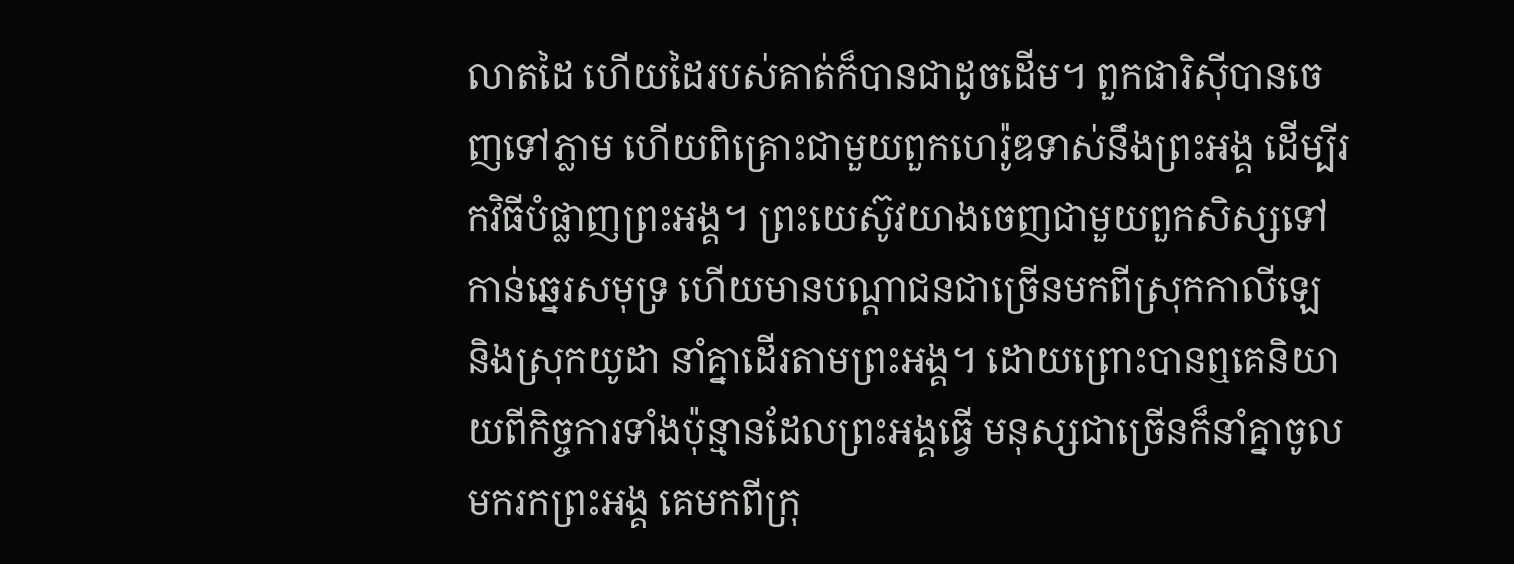លាតដៃ ហើយដៃរបស់គាត់ក៏បានជាដូចដើម។ ពួកផារិ‌ស៊ីបានចេញទៅភ្លាម ហើយពិគ្រោះជាមួយពួកហេរ៉ូឌទាស់នឹងព្រះ‌អង្គ ដើម្បីរកវិធីបំផ្លាញព្រះ‌អង្គ។ ព្រះ‌យេស៊ូវយាងចេញជាមួយពួកសិស្សទៅកាន់ឆ្នេរសមុទ្រ ហើយមានបណ្តាជនជាច្រើនមកពីស្រុកកាលី‌ឡេ និងស្រុកយូដា នាំគ្នាដើរតាមព្រះ‌អង្គ។ ដោយព្រោះបានឮគេនិយាយពីកិច្ច‌ការទាំងប៉ុន្មានដែលព្រះ‌អង្គធ្វើ មនុស្សជាច្រើនក៏នាំគ្នាចូលមករកព្រះ‌អង្គ គេមកពីក្រុ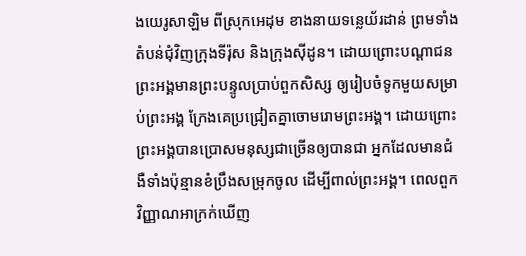ងយេរូ‌សាឡិម ពីស្រុកអេដុម ខាងនាយទន្លេយ័រ‌ដាន់ ព្រមទាំងតំបន់ជុំវិញក្រុងទីរ៉ុស និងក្រុងស៊ីដូន។ ដោយព្រោះបណ្ដាជន ព្រះ‌អង្គមានព្រះបន្ទូលប្រាប់ពួកសិស្ស ឲ្យរៀបចំទូកមួយសម្រាប់ព្រះ‌អង្គ ក្រែងគេប្រជ្រៀតគ្នាចោមរោមព្រះ‌អង្គ។ ដោយព្រោះព្រះ‌អង្គបានប្រោសមនុស្សជាច្រើនឲ្យបានជា អ្នកដែលមានជំងឺទាំងប៉ុន្មានខំប្រឹងសម្រុកចូល ដើម្បីពាល់ព្រះ‌អង្គ។ ពេលពួកវិញ្ញាណអាក្រក់ឃើញ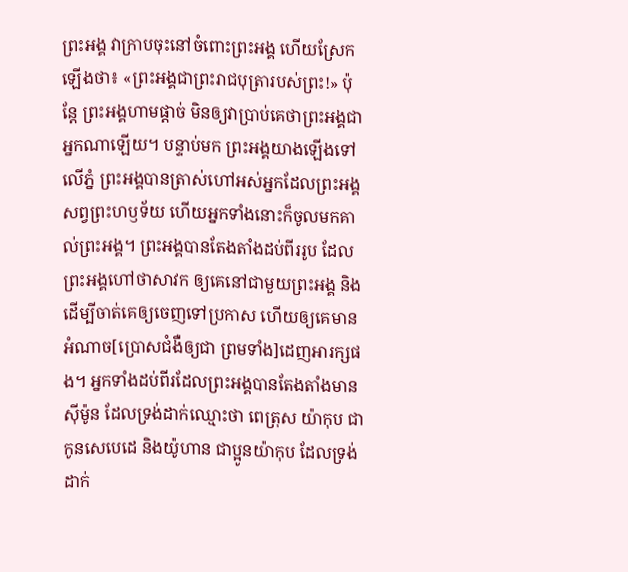ព្រះ‌អង្គ វាក្រាបចុះនៅចំពោះព្រះ‌អង្គ ហើយស្រែកឡើងថា៖ «ព្រះ‌អង្គជាព្រះ‌រាជ‌បុត្រារបស់ព្រះ!» ប៉ុន្តែ ព្រះ‌អង្គហាមផ្តាច់ មិនឲ្យវាប្រាប់គេថាព្រះ‌អង្គជាអ្នកណាឡើយ។ បន្ទាប់មក ព្រះ‌អង្គយាងឡើងទៅលើភ្នំ ព្រះ‌អង្គបានត្រាស់ហៅអស់អ្នកដែលព្រះ‌អង្គសព្វព្រះ‌ហឫ‌ទ័យ ហើយអ្នកទាំងនោះក៏ចូលមកគាល់ព្រះ‌អង្គ។ ព្រះ‌អង្គបានតែងតាំងដប់ពីររូប ដែលព្រះ‌អង្គហៅថាសាវក ឲ្យគេនៅជាមួយព្រះ‌អង្គ និងដើម្បីចាត់គេឲ្យចេញទៅប្រកាស ហើយឲ្យគេមានអំណាច[ប្រោសជំងឺឲ្យជា ព្រមទាំង]ដេញអារក្សផង។ អ្នកទាំងដប់ពីរដែលព្រះ‌អង្គបានតែងតាំងមាន ស៊ីម៉ូន ដែលទ្រង់ដាក់ឈ្មោះថា ពេត្រុស យ៉ាកុប ជាកូនសេបេ‌ដេ និងយ៉ូហាន ជាប្អូនយ៉ាកុប ដែលទ្រង់ដាក់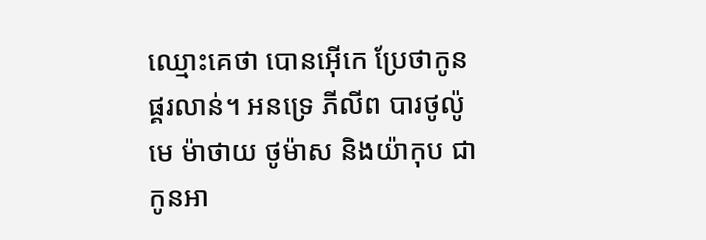ឈ្មោះគេថា បោន‌អ៊ើកេ ប្រែថាកូនផ្គរលាន់។ អន‌ទ្រេ ភីលីព បារថូ‌ល៉ូមេ ម៉ាថាយ ថូម៉ាស និងយ៉ាកុប ជាកូនអា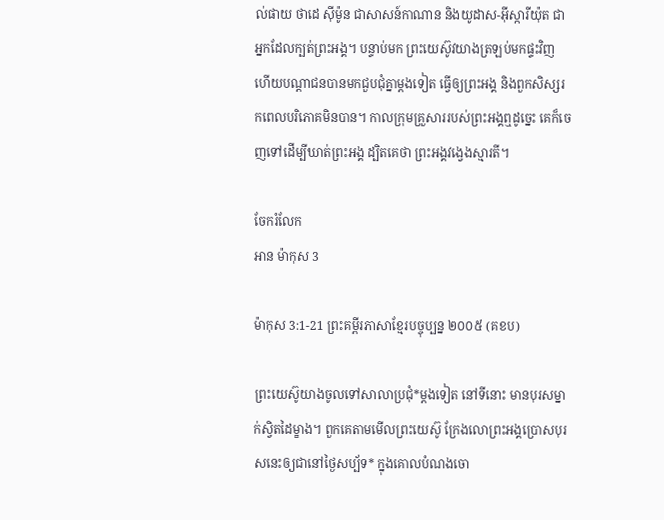ល់‌ផាយ ថាដេ ស៊ីម៉ូន ជាសាសន៍កាណាន និងយូដាស-អ៊ីស្កា‌រីយ៉ុត ជាអ្នកដែលក្បត់ព្រះ‌អង្គ។ បន្ទាប់មក ព្រះ‌យេស៊ូវយាងត្រឡប់មកផ្ទះវិញ ហើយបណ្តាជនបានមកជួបជុំគ្នាម្តងទៀត ធ្វើឲ្យព្រះ‌អង្គ និងពួកសិស្សរកពេលបរិ‌ភោគមិនបាន។ កាលក្រុមគ្រួសាររបស់ព្រះ‌អង្គឮដូច្នេះ គេក៏ចេញទៅដើម្បីឃាត់ព្រះ‌អង្គ ដ្បិតគេថា ព្រះ‌អង្គវង្វេងស្មារតី។

ចែករំលែក
អាន ម៉ាកុស 3

ម៉ាកុស 3:1-21 ព្រះគម្ពីរភាសាខ្មែរបច្ចុប្បន្ន ២០០៥ (គខប)

ព្រះ‌យេស៊ូយាងចូលទៅសាលាប្រជុំ*ម្ដងទៀត នៅទីនោះ មានបុរសម្នាក់ស្វិតដៃម្ខាង។ ពួកគេតាមមើលព្រះ‌យេស៊ូ ក្រែងលោព្រះអង្គប្រោសបុរសនេះឲ្យជានៅថ្ងៃសប្ប័ទ* ក្នុងគោលបំណងចោ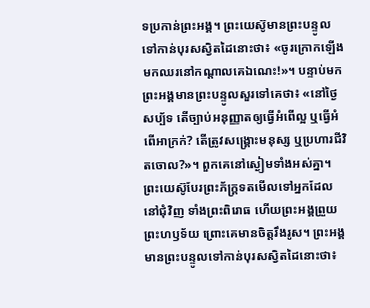ទប្រកាន់ព្រះអង្គ។ ព្រះ‌យេស៊ូមានព្រះ‌បន្ទូលទៅកាន់បុរសស្វិតដៃនោះថា៖ «ចូរក្រោកឡើង មកឈរនៅកណ្ដាលគេឯ‌ណេះ!»។ បន្ទាប់មក ព្រះអង្គមានព្រះ‌បន្ទូលសួរទៅគេថា៖ «នៅថ្ងៃសប្ប័ទ តើច្បាប់អនុញ្ញាតឲ្យធ្វើអំពើល្អ ឬធ្វើអំពើអាក្រក់? តើត្រូវសង្គ្រោះមនុស្ស ឬប្រហារជីវិតចោល?»។ ពួកគេនៅស្ងៀមទាំងអស់គ្នា។ ព្រះ‌យេស៊ូបែរព្រះ‌ភ័ក្ត្រទតមើលទៅអ្នកដែលនៅជុំ‌វិញ ទាំងព្រះ‌ពិរោធ ហើយព្រះអង្គព្រួយព្រះ‌ហឫទ័យ ព្រោះគេមានចិត្តរឹង‌រូស។ ព្រះអង្គមានព្រះ‌បន្ទូលទៅកាន់បុរសស្វិតដៃនោះថា៖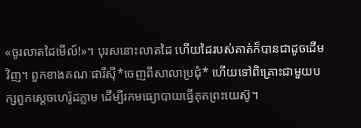«ចូរលាតដៃមើល៍!»។ បុរសនោះលាតដៃ ហើយដៃរបស់គាត់ក៏បានជាដូចដើមវិញ។ ពួកខាងគណៈផារី‌ស៊ី*ចេញពីសាលាប្រជុំ* ហើយទៅពិគ្រោះជាមួយបក្សពួកស្ដេចហេរ៉ូដភ្លាម ដើម្បីរកមធ្យោ‌បាយធ្វើគុតព្រះ‌យេស៊ូ។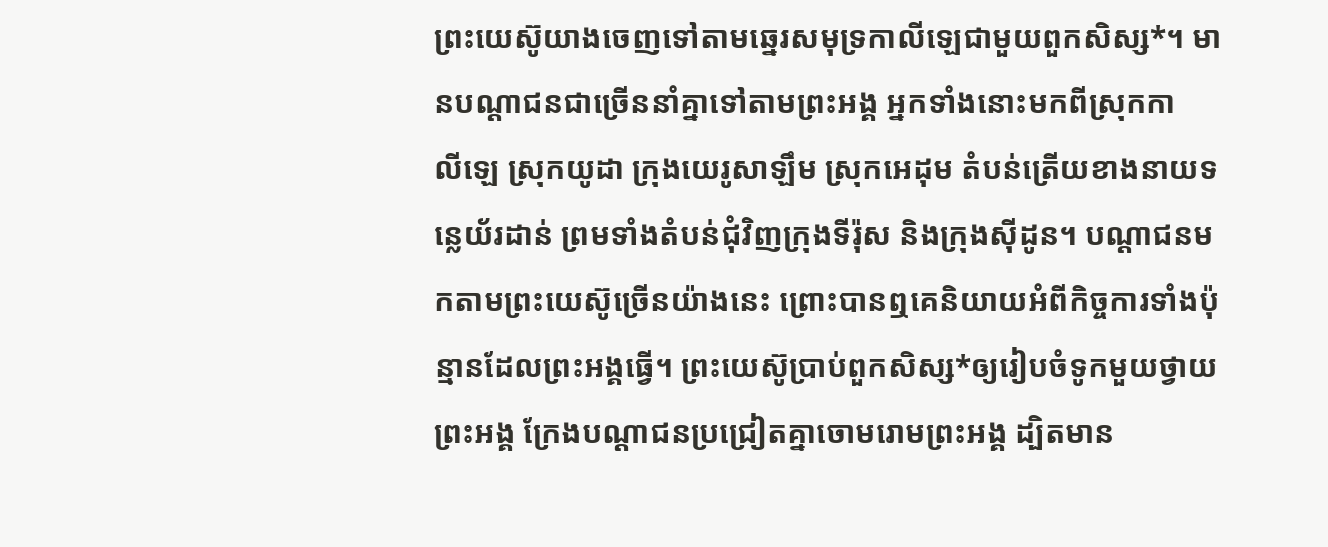ព្រះ‌យេស៊ូយាងចេញទៅតាមឆ្នេរសមុទ្រកាលី‌ឡេជាមួយពួកសិស្ស*។ មានបណ្ដា‌ជនជាច្រើននាំគ្នាទៅតាមព្រះអង្គ អ្នកទាំងនោះមកពីស្រុកកាលី‌ឡេ ស្រុកយូដា ក្រុងយេរូ‌សាឡឹម ស្រុកអេដុម តំបន់ត្រើយខាងនាយទន្លេយ័រដាន់ ព្រមទាំងតំបន់ជុំ‌វិញក្រុងទីរ៉ុស និងក្រុងស៊ីដូន។ បណ្ដា‌ជនមកតាមព្រះ‌យេស៊ូច្រើនយ៉ាងនេះ ព្រោះបានឮគេនិយាយអំពីកិច្ចការទាំងប៉ុន្មានដែលព្រះអង្គធ្វើ។ ព្រះ‌យេស៊ូប្រាប់ពួកសិស្ស*ឲ្យរៀបចំទូកមួយថ្វាយព្រះអង្គ ក្រែងបណ្ដា‌ជនប្រជ្រៀតគ្នាចោម‌រោមព្រះអង្គ ដ្បិតមាន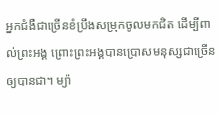អ្នកជំងឺជាច្រើនខំប្រឹងសម្រុកចូលមកជិត ដើម្បីពាល់ព្រះអង្គ ព្រោះព្រះអង្គបានប្រោសមនុស្សជាច្រើនឲ្យបានជា។ ម្យ៉ា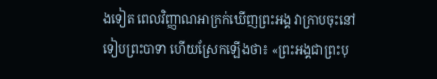ងទៀត ពេលវិញ្ញាណអាក្រក់ឃើញព្រះអង្គ វាក្រាបចុះនៅទៀបព្រះ‌បាទា ហើយស្រែកឡើងថា៖ «ព្រះអង្គជាព្រះ‌បុ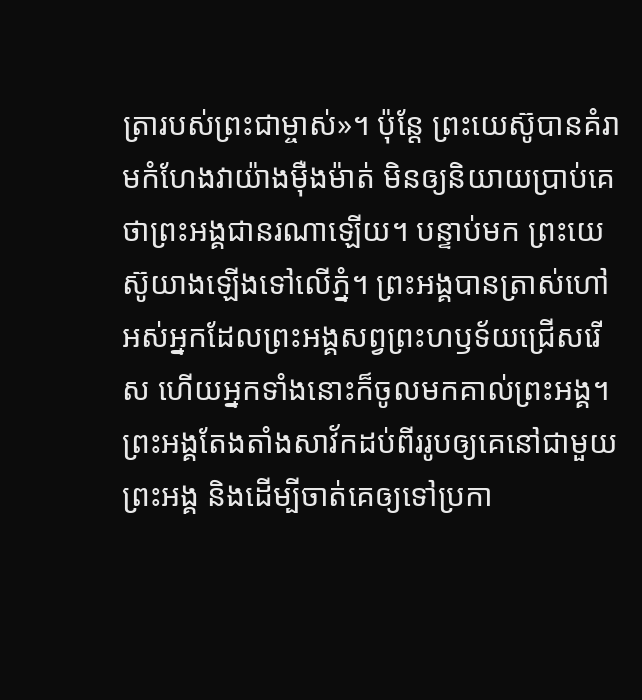ត្រារបស់ព្រះ‌ជាម្ចាស់»។ ប៉ុន្តែ ព្រះ‌យេស៊ូបានគំរាមកំហែងវាយ៉ាងម៉ឺងម៉ាត់ មិនឲ្យនិយាយប្រាប់គេថាព្រះអង្គជានរណាឡើយ។ បន្ទាប់មក ព្រះ‌យេស៊ូយាងឡើងទៅលើភ្នំ។ ព្រះអង្គបានត្រាស់ហៅអស់អ្នកដែលព្រះអង្គសព្វព្រះ‌ហឫទ័យជ្រើស‌រើស ហើយអ្នកទាំងនោះក៏ចូលមកគាល់ព្រះអង្គ។ ព្រះអង្គតែង‌តាំងសាវ័កដប់‌ពីររូបឲ្យគេនៅជាមួយព្រះអង្គ និងដើម្បីចាត់គេឲ្យទៅប្រកា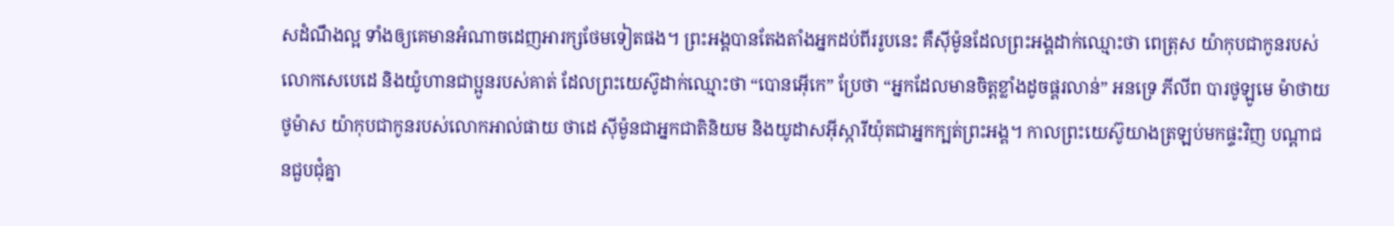សដំណឹង‌ល្អ ទាំងឲ្យគេមានអំណាចដេញអារក្សថែមទៀតផង។ ព្រះអង្គបានតែង‌តាំងអ្នកដប់‌ពីររូបនេះ គឺស៊ីម៉ូនដែលព្រះអង្គដាក់ឈ្មោះថា ពេត្រុស យ៉ាកុបជាកូនរបស់លោកសេបេ‌ដេ និងយ៉ូហានជាប្អូនរបស់គាត់ ដែលព្រះ‌យេស៊ូដាក់ឈ្មោះថា “បោន‌អ៊ើកេ” ប្រែថា “អ្នកដែលមានចិត្តខ្លាំងដូចផ្គរ‌លាន់” អនទ្រេ ភីលីព បារថូ‌ឡូមេ ម៉ាថាយ ថូម៉ាស យ៉ាកុបជាកូនរបស់លោកអាល់‌ផាយ ថាដេ ស៊ីម៉ូនជាអ្នកជាតិនិយម និងយូដាស‌អ៊ីស្កា‌រីយ៉ុតជាអ្នកក្បត់ព្រះអង្គ។ កាលព្រះ‌យេស៊ូយាងត្រឡប់មកផ្ទះវិញ បណ្ដា‌ជនជួប‌ជុំគ្នា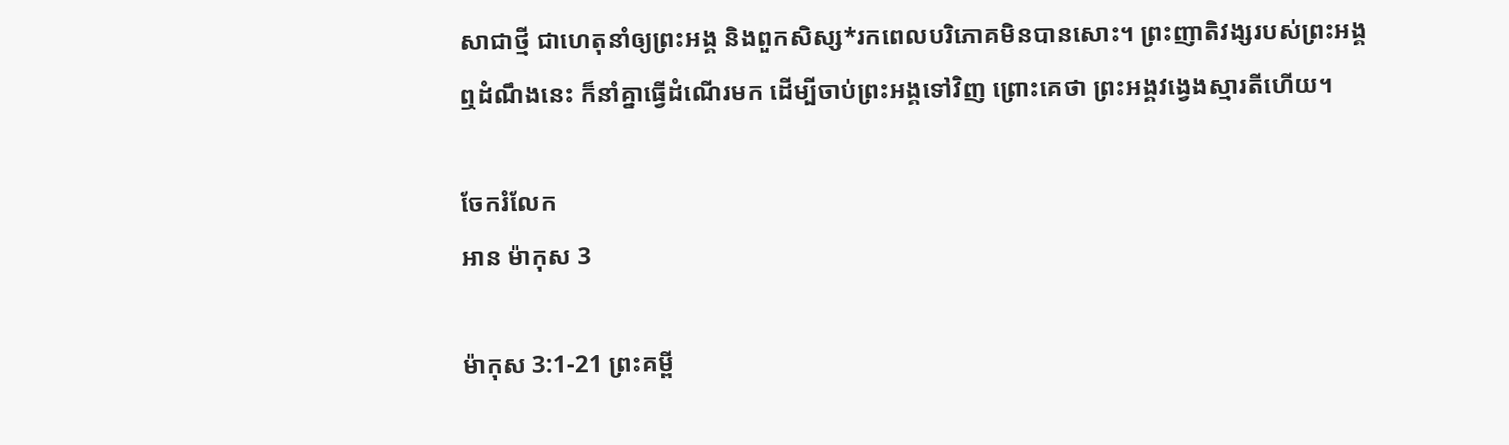សាជាថ្មី ជាហេតុនាំឲ្យព្រះអង្គ និងពួកសិស្ស*រកពេលបរិ‌ភោគមិនបានសោះ។ ព្រះ‌ញាតិ‌វង្សរបស់ព្រះអង្គឮដំណឹងនេះ ក៏នាំគ្នាធ្វើដំណើរមក ដើម្បីចាប់ព្រះអង្គទៅវិញ ព្រោះគេថា ព្រះអង្គវង្វេងស្មារតីហើយ។

ចែករំលែក
អាន ម៉ាកុស 3

ម៉ាកុស 3:1-21 ព្រះគម្ពី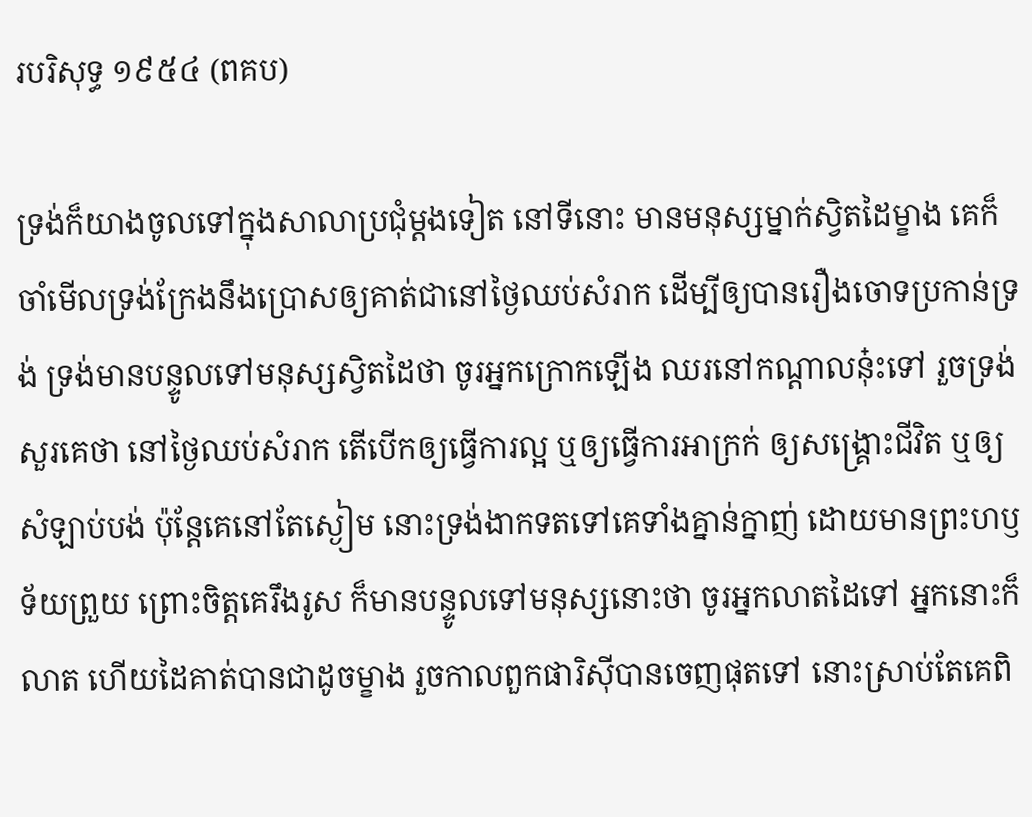របរិសុទ្ធ ១៩៥៤ (ពគប)

ទ្រង់ក៏យាងចូលទៅក្នុងសាលាប្រជុំម្តងទៀត នៅទីនោះ មានមនុស្សម្នាក់ស្វិតដៃម្ខាង គេក៏ចាំមើលទ្រង់ក្រែងនឹងប្រោសឲ្យគាត់ជានៅថ្ងៃឈប់សំរាក ដើម្បីឲ្យបានរឿងចោទប្រកាន់ទ្រង់ ទ្រង់មានបន្ទូលទៅមនុស្សស្វិតដៃថា ចូរអ្នកក្រោកឡើង ឈរនៅកណ្តាលនុ៎ះទៅ រួចទ្រង់សួរគេថា នៅថ្ងៃឈប់សំរាក តើបើកឲ្យធ្វើការល្អ ឬឲ្យធ្វើការអាក្រក់ ឲ្យសង្គ្រោះជីវិត ឬឲ្យសំឡាប់បង់ ប៉ុន្តែគេនៅតែស្ងៀម នោះទ្រង់ងាកទតទៅគេទាំងគ្នាន់‌ក្នាញ់ ដោយមានព្រះ‌ហឫទ័យព្រួយ ព្រោះចិត្តគេរឹង‌រូស ក៏មានបន្ទូលទៅមនុស្សនោះថា ចូរអ្នកលាតដៃទៅ អ្នកនោះក៏លាត ហើយដៃគាត់បានជាដូចម្ខាង រួចកាលពួកផារិស៊ីបានចេញផុតទៅ នោះស្រាប់តែគេពិ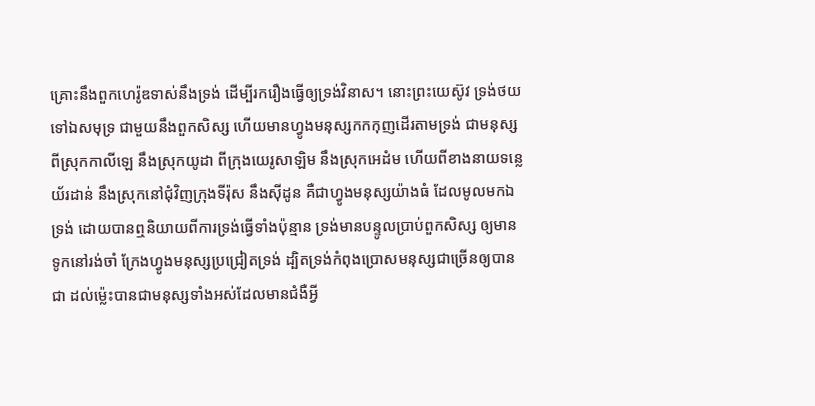គ្រោះនឹងពួកហេរ៉ូឌទាស់នឹងទ្រង់ ដើម្បីរករឿងធ្វើឲ្យទ្រង់វិនាស។ នោះព្រះ‌យេស៊ូវ ទ្រង់ថយទៅឯសមុទ្រ ជាមួយនឹងពួកសិស្ស ហើយមានហ្វូងមនុស្សកក‌កុញដើរតាមទ្រង់ ជាមនុស្សពីស្រុកកាលី‌ឡេ នឹងស្រុកយូដា ពីក្រុងយេរូ‌សាឡិម នឹងស្រុកអេដំម ហើយពីខាងនាយទន្លេយ័រដាន់ នឹងស្រុកនៅជុំ‌វិញក្រុងទីរ៉ុស នឹងស៊ីដូន គឺជាហ្វូងមនុស្សយ៉ាងធំ ដែលមូលមកឯទ្រង់ ដោយបានឮនិយាយពីការទ្រង់ធ្វើទាំងប៉ុន្មាន ទ្រង់មានបន្ទូលប្រាប់ពួកសិស្ស ឲ្យមានទូកនៅរង់‌ចាំ ក្រែងហ្វូងមនុស្សប្រជ្រៀតទ្រង់ ដ្បិតទ្រង់កំពុងប្រោសមនុស្សជាច្រើនឲ្យបានជា ដល់ម៉្លេះបានជាមនុស្សទាំងអស់ដែលមានជំងឺអ្វី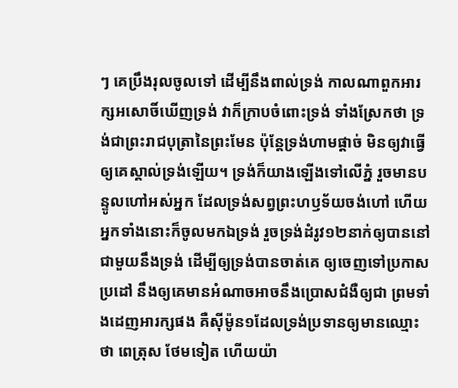ៗ គេប្រឹងរុលចូលទៅ ដើម្បីនឹងពាល់ទ្រង់ កាលណាពួកអារក្ស‌អសោចិ៍ឃើញទ្រង់ វាក៏ក្រាបចំពោះទ្រង់ ទាំងស្រែកថា ទ្រង់ជាព្រះ‌រាជ‌បុត្រានៃព្រះមែន ប៉ុន្តែទ្រង់ហាមផ្តាច់ មិនឲ្យវាធ្វើឲ្យគេស្គាល់ទ្រង់ឡើយ។ ទ្រង់ក៏យាងឡើងទៅលើភ្នំ រួចមានបន្ទូលហៅអស់អ្នក ដែលទ្រង់សព្វព្រះ‌ហឫទ័យចង់ហៅ ហើយអ្នកទាំងនោះក៏ចូលមកឯទ្រង់ រួចទ្រង់ដំរូវ១២នាក់ឲ្យបាននៅជាមួយនឹងទ្រង់ ដើម្បីឲ្យទ្រង់បានចាត់គេ ឲ្យចេញទៅប្រកាសប្រដៅ នឹងឲ្យគេមានអំណាចអាចនឹងប្រោសជំងឺឲ្យជា ព្រមទាំងដេញអារក្សផង គឺស៊ីម៉ូន១ដែលទ្រង់ប្រទានឲ្យមានឈ្មោះថា ពេត្រុស ថែមទៀត ហើយយ៉ា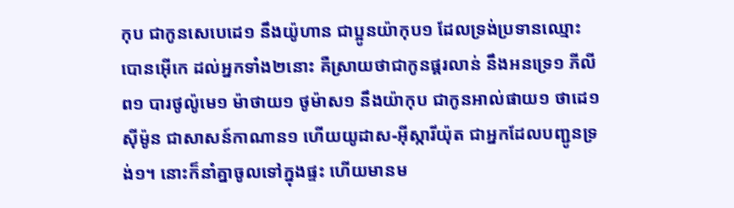កុប ជាកូនសេបេដេ១ នឹងយ៉ូហាន ជាប្អូនយ៉ាកុប១ ដែលទ្រង់ប្រទានឈ្មោះ បោន‌អ៊ើកេ ដល់អ្នកទាំង២នោះ គឺស្រាយថាជាកូនផ្គរ‌លាន់ នឹងអនទ្រេ១ ភីលីព១ បារថូ‌ល៉ូមេ១ ម៉ាថាយ១ ថូម៉ាស១ នឹងយ៉ាកុប ជាកូនអាល់‌ផាយ១ ថាដេ១ ស៊ីម៉ូន ជាសាសន៍កាណាន១ ហើយយូដាស-អ៊ីស្កា‌រីយ៉ុត ជាអ្នកដែលបញ្ជូនទ្រង់១។ នោះក៏នាំគ្នាចូលទៅក្នុងផ្ទះ ហើយមានម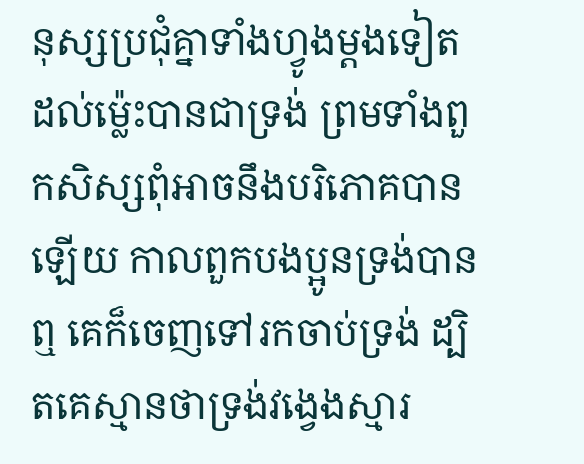នុស្សប្រជុំគ្នាទាំងហ្វូងម្តងទៀត ដល់ម៉្លេះបានជាទ្រង់ ព្រមទាំងពួកសិស្សពុំអាចនឹងបរិភោគបានឡើយ កាលពួកបងប្អូនទ្រង់បានឮ គេក៏ចេញទៅរកចាប់ទ្រង់ ដ្បិតគេស្មានថាទ្រង់វង្វេងស្មារ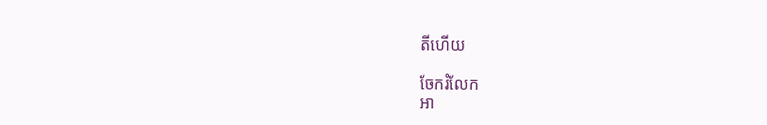តីហើយ

ចែករំលែក
អា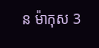ន ម៉ាកុស 3